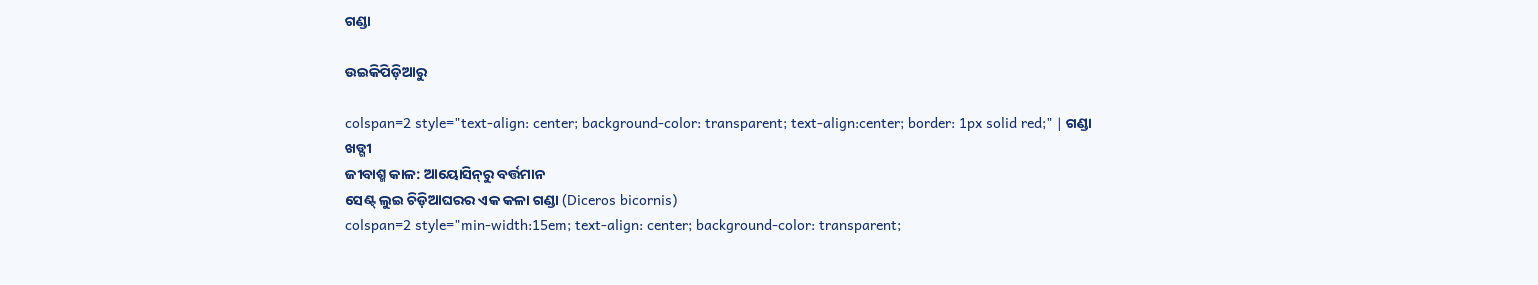ଗଣ୍ଡା

ଉଇକିପିଡ଼ିଆ‌ରୁ

colspan=2 style="text-align: center; background-color: transparent; text-align:center; border: 1px solid red;" | ଗଣ୍ଡା
ଖଡ୍ଗୀ
ଜୀବାଶ୍ମ କାଳ: ଆୟୋସିନ୍‍ରୁ ବର୍ତ୍ତମାନ
ସେଣ୍ଟ୍ ଲୁଇ ଚିଡ଼ିଆଘରର ଏକ କଳା ଗଣ୍ଡା (Diceros bicornis)
colspan=2 style="min-width:15em; text-align: center; background-color: transparent;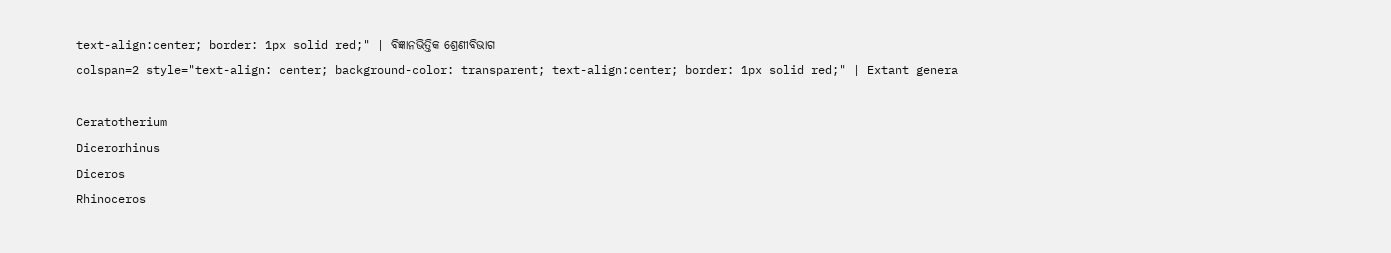text-align:center; border: 1px solid red;" | ବିଜ୍ଞାନଭିତ୍ତିକ ଶ୍ରେଣୀବିଭାଗ
colspan=2 style="text-align: center; background-color: transparent; text-align:center; border: 1px solid red;" | Extant genera

Ceratotherium
Dicerorhinus
Diceros
Rhinoceros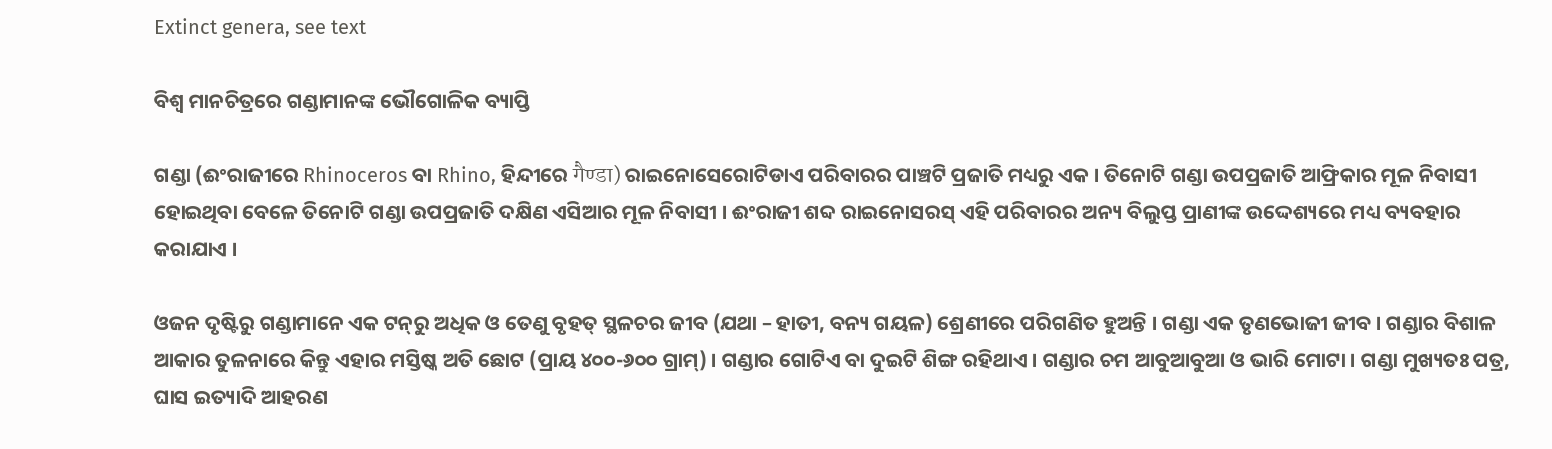Extinct genera, see text

ବିଶ୍ୱ ମାନଚିତ୍ରରେ ଗଣ୍ଡାମାନଙ୍କ ଭୌଗୋଳିକ ବ୍ୟାପ୍ତି

ଗଣ୍ଡା (ଈଂରାଜୀରେ Rhinoceros ବା Rhino, ହିନ୍ଦୀରେ गैण्डा) ରାଇନୋସେରୋଟିଡାଏ ପରିବାରର ପାଞ୍ଚଟି ପ୍ରଜାତି ମଧ୍ୟରୁ ଏକ । ତିନୋଟି ଗଣ୍ଡା ଉପପ୍ରଜାତି ଆଫ୍ରିକାର ମୂଳ ନିବାସୀ ହୋଇଥିବା ବେଳେ ତିନୋଟି ଗଣ୍ଡା ଉପପ୍ରଜାତି ଦକ୍ଷିଣ ଏସିଆର ମୂଳ ନିବାସୀ । ଈଂରାଜୀ ଶବ୍ଦ ରାଇନୋସରସ୍ ଏହି ପରିବାରର ଅନ୍ୟ ବିଲୁପ୍ତ ପ୍ରାଣୀଙ୍କ ଉଦ୍ଦେଶ୍ୟରେ ମଧ୍ୟ ବ୍ୟବହାର କରାଯାଏ ।

ଓଜନ ଦୃଷ୍ଟିରୁ ଗଣ୍ଡାମାନେ ଏକ ଟନ୍‍ରୁ ଅଧିକ ଓ ତେଣୁ ବୃହତ୍ ସ୍ଥଳଚର ଜୀବ (ଯଥା – ହାତୀ, ବନ୍ୟ ଗୟଳ) ଶ୍ରେଣୀରେ ପରିଗଣିତ ହୁଅନ୍ତି । ଗଣ୍ଡା ଏକ ତୃଣଭୋଜୀ ଜୀବ । ଗଣ୍ଡାର ବିଶାଳ ଆକାର ତୁଳନାରେ କିନ୍ତୁ ଏହାର ମସ୍ତିଷ୍କ ଅତି ଛୋଟ (ପ୍ରାୟ ୪୦୦-୬୦୦ ଗ୍ରାମ୍) । ଗଣ୍ଡାର ଗୋଟିଏ ବା ଦୁଇଟି ଶିଙ୍ଗ ରହିଥାଏ । ଗଣ୍ଡାର ଚମ ଆବୁଆବୁଆ ଓ ଭାରି ମୋଟା । ଗଣ୍ଡା ମୁଖ୍ୟତଃ ପତ୍ର, ଘାସ ଇତ୍ୟାଦି ଆହରଣ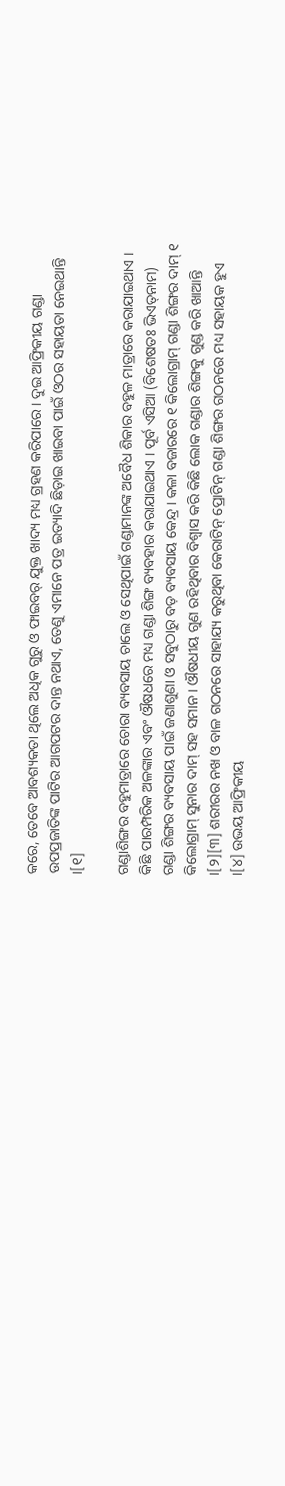କରେ, ତେବେ ଆବଶ୍ୟକତା ଥିଲେ ଅଧିକ ଗୁରୁ ଓ ଫାଇବର୍ ଯୁକ୍ତ ଖାଦ୍ୟ ମଧ୍ୟ ଗ୍ରହଣ କରିପାରେ । ଦୁଇ ଆଫ୍ରିକୀୟ ଗଣ୍ଡା ଉପପ୍ରଜାତିଙ୍କ ପାଟିର ଆଗପଟର ଦାନ୍ତ ନଥାଏ, ତେଣୁ ଏମାନେ ପତ୍ର ଇତ୍ୟାଦି ଛିଡ଼ାଇ ଖାଇବା ପାଇଁ ଓଠର ସହାୟତା ନେଇଥାନ୍ତି ।[୧]

ଗଣ୍ଡାଶିଙ୍ଗର ବହୁମାତ୍ରାରେ ଚୋରା ବ୍ୟବସାୟ ଚାଲେ ଓ ସେଥିପାଇଁ ଗଣ୍ଡାମାନଙ୍କ ଅବୈଧ ଶିକାର ବହୁଳ ମାତ୍ରାରେ କରାଯାଇଥାଏ । କିଛି ପାରମ୍ପରିକ ଅଳଙ୍କାର ଏବଂ ଔଷଧରେ ମଧ୍ୟ ଗଣ୍ଡା ଶିଙ୍ଗ ବ୍ୟବହାର କରାଯାଇଥାଏ । ପୂର୍ବ ଏସିଆ (ବିଶେଷତଃ ଭିଏତ୍‍ନାମ) ଗଣ୍ଡା ଶିଙ୍ଗର ବ୍ୟବସାୟ ପାଇଁ ଜଣାଶୁଣା ଓ ସବୁଠାରୁ ବଡ଼ ବ୍ୟବସାୟ କେନ୍ଦ୍ର । କଳା ବଜାରରେ ୧ କିଲୋଗ୍ରାମ୍ ଗଣ୍ଡା ଶିଙ୍ଗର ଦାମ୍ ୧ କିଲୋଗ୍ରାମ୍ ସୁନାର ଦାମ୍ ସହ ସମାନ । ଔଷଧୀୟ ଗୁଣ ରହିଥିବାର ବିଶ୍ୱାସ କରି କିଛି ଲୋକ ଗଣ୍ଡାର ଶିଙ୍ଗକୁ ଗୁଣ୍ଡ କରି ଖାଆନ୍ତି ।[୨][୩] ଶରୀରର ନଖ ଓ ବାଳ ଗଠନରେ ସାହାଯ୍ୟ କରୁଥିବା କେରାଟିନ୍ ପ୍ରୋଟିନ୍ ଗଣ୍ଡା ଶିଙ୍ଗର ଗଠନରେ ମଧ୍ୟ ସହାୟକ ହୁଏ ।[୪] ଉଭୟ ଆଫ୍ରିକୀୟ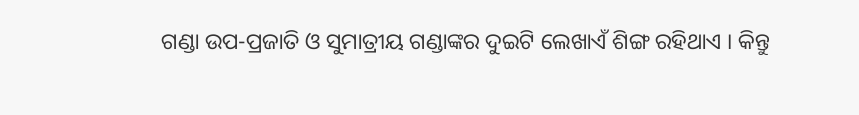ଗଣ୍ଡା ଉପ-ପ୍ରଜାତି ଓ ସୁମାତ୍ରୀୟ ଗଣ୍ଡାଙ୍କର ଦୁଇଟି ଲେଖାଏଁ ଶିଙ୍ଗ ରହିଥାଏ । କିନ୍ତୁ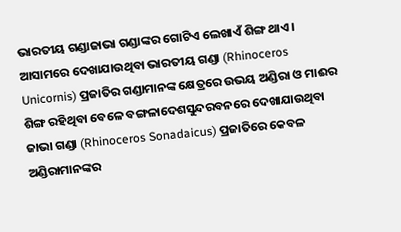ଭାରତୀୟ ଗଣ୍ଡାଜାଭା ଗଣ୍ଡାଙ୍କର ଗୋଟିଏ ଲେଖାଏଁ ଶିଙ୍ଗ ଥାଏ । ଆସାମରେ ଦେଖାଯାଉଥିବା ଭାରତୀୟ ଗଣ୍ଡା (Rhinoceros Unicornis) ପ୍ରଜାତିର ଗଣ୍ଡାମାନଙ୍କ କ୍ଷେତ୍ରରେ ଉଭୟ ଅଣ୍ଡିରା ଓ ମାଈର ଶିଙ୍ଗ ରହିଥିବା ବେଳେ ବଙ୍ଗଳାଦେଶସୁନ୍ଦରବନରେ ଦେଖାଯାଉଥିବା ଜାଭା ଗଣ୍ଡା (Rhinoceros Sonadaicus) ପ୍ରଜାତିରେ କେବଳ ଅଣ୍ଡିରାମାନଙ୍କର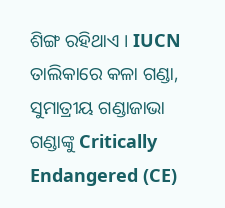ଶିଙ୍ଗ ରହିଥାଏ । IUCN ତାଲିକାରେ କଳା ଗଣ୍ଡା, ସୁମାତ୍ରୀୟ ଗଣ୍ଡାଜାଭା ଗଣ୍ଡାଙ୍କୁ Critically Endangered (CE)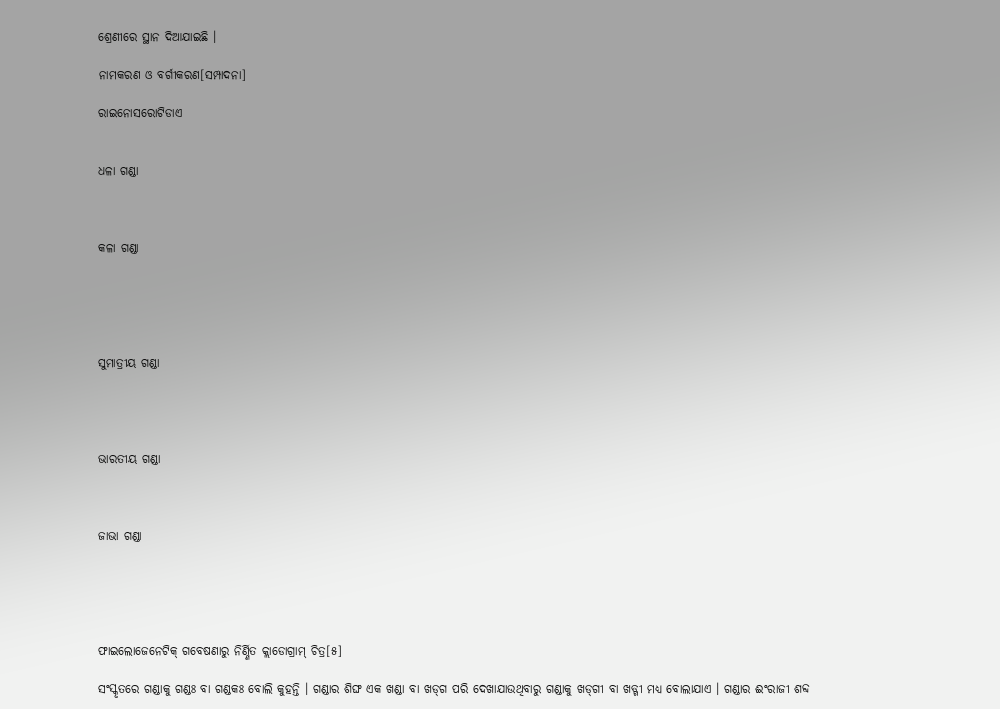ଶ୍ରେଣୀରେ ସ୍ଥାନ ଦିଆଯାଇଛି ।

ନାମକରଣ ଓ ବର୍ଗୀକରଣ[ସମ୍ପାଦନା]

ରାଇନୋସରୋଟିଡାଏ


ଧଳା ଗଣ୍ଡା



କଳା ଗଣ୍ଡା





ସୁମାତ୍ରୀୟ ଗଣ୍ଡା




ଭାରତୀୟ ଗଣ୍ଡା



ଜାଭା ଗଣ୍ଡା





ଫାଇଲୋଜେନେଟିକ୍ ଗବେଷଣାରୁ ନିର୍ଣ୍ଣିତ କ୍ଲାଡୋଗ୍ରାମ୍ ଚିତ୍ର[୫]

ସଂସ୍କୃତରେ ଗଣ୍ଡାକୁ ଗଣ୍ଡଃ ବା ଗଣ୍ଡକଃ ବୋଲି କୁହନ୍ତି । ଗଣ୍ଡାର ଶିଙ୍ଘ ଏକ ଖଣ୍ଡା ବା ଖଡ୍‍ଗ ପରି ଦେଖାଯାଉଥିବାରୁ ଗଣ୍ଡାକୁ ଖଡ୍‍ଗୀ ବା ଖଡ୍ଗୀ ମଧ୍ୟ ବୋଲାଯାଏ । ଗଣ୍ଡାର ଈଂରାଜୀ ଶବ୍ଦ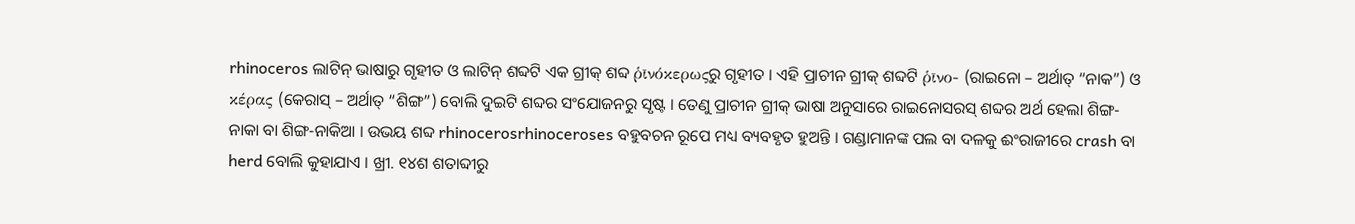rhinoceros ଲାଟିନ୍ ଭାଷାରୁ ଗୃହୀତ ଓ ଲାଟିନ୍ ଶବ୍ଦଟି ଏକ ଗ୍ରୀକ୍ ଶବ୍ଦ ῥῑνόκερωςରୁ ଗୃହୀତ । ଏହି ପ୍ରାଚୀନ ଗ୍ରୀକ୍ ଶବ୍ଦଟି ῥῑνο- (ରାଇନୋ – ଅର୍ଥାତ୍ “ନାକ”) ଓ κέρας (କେରାସ୍ – ଅର୍ଥାତ୍ “ଶିଙ୍ଗ”) ବୋଲି ଦୁଇଟି ଶବ୍ଦର ସଂଯୋଜନରୁ ସୃଷ୍ଟ । ତେଣୁ ପ୍ରାଚୀନ ଗ୍ରୀକ୍ ଭାଷା ଅନୁସାରେ ରାଇନୋସରସ୍ ଶବ୍ଦର ଅର୍ଥ ହେଲା ଶିଙ୍ଗ-ନାକା ବା ଶିଙ୍ଗ-ନାକିଆ । ଉଭୟ ଶବ୍ଦ rhinocerosrhinoceroses ବହୁବଚନ ରୂପେ ମଧ୍ୟ ବ୍ୟବହୃତ ହୁଅନ୍ତି । ଗଣ୍ଡାମାନଙ୍କ ପଲ ବା ଦଳକୁ ଈଂରାଜୀରେ crash ବା herd ବୋଲି କୁହାଯାଏ । ଖ୍ରୀ. ୧୪ଶ ଶତାବ୍ଦୀରୁ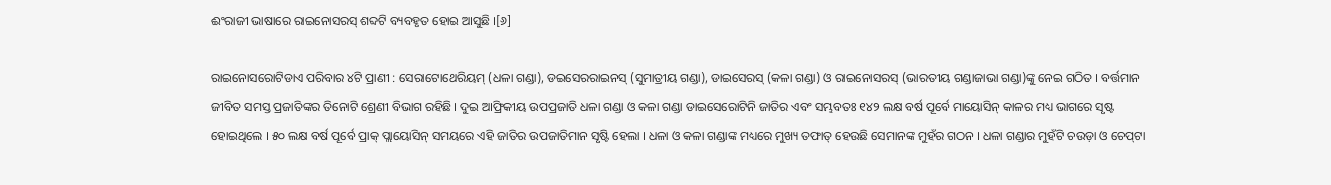ଈଂରାଜୀ ଭାଷାରେ ରାଇନୋସରସ୍ ଶବ୍ଦଟି ବ୍ୟବହୃତ ହୋଇ ଆସୁଛି ।[୬]

ରାଇନୋସରୋଟିଡାଏ ପରିବାର ୪ଟି ପ୍ରାଣୀ : ସେରାଟୋଥେରିୟମ୍ (ଧଳା ଗଣ୍ଡା), ଡଇସେରରାଇନସ୍ (ସୁମାତ୍ରୀୟ ଗଣ୍ଡା), ଡାଇସେରସ୍ (କଳା ଗଣ୍ଡା) ଓ ରାଇନୋସରସ୍ (ଭାରତୀୟ ଗଣ୍ଡାଜାଭା ଗଣ୍ଡା)ଙ୍କୁ ନେଇ ଗଠିତ । ବର୍ତ୍ତମାନ ଜୀବିତ ସମସ୍ତ ପ୍ରଜାତିଙ୍କର ତିନୋଟି ଶ୍ରେଣୀ ବିଭାଗ ରହିଛି । ଦୁଇ ଆଫ୍ରିକୀୟ ଉପପ୍ରଜାତି ଧଳା ଗଣ୍ଡା ଓ କଳା ଗଣ୍ଡା ଡାଇସେରୋଟିନି ଜାତିର ଏବଂ ସମ୍ଭବତଃ ୧୪୨ ଲକ୍ଷ ବର୍ଷ ପୂର୍ବେ ମାୟୋସିନ୍ କାଳର ମଧ୍ୟ ଭାଗରେ ସୃଷ୍ଟ ହୋଇଥିଲେ । ୫୦ ଲକ୍ଷ ବର୍ଷ ପୂର୍ବେ ପ୍ରାକ୍ ପ୍ଲାୟୋସିନ୍ ସମୟରେ ଏହି ଜାତିର ଉପଜାତିମାନ ସୃଷ୍ଟି ହେଲା । ଧଳା ଓ କଳା ଗଣ୍ଡାଙ୍କ ମଧ୍ୟରେ ମୁଖ୍ୟ ତଫାତ୍ ହେଉଛି ସେମାନଙ୍କ ମୁହଁର ଗଠନ । ଧଳା ଗଣ୍ଡାର ମୁହଁଟି ଚଉଡ଼ା ଓ ଚେପ୍‍ଟା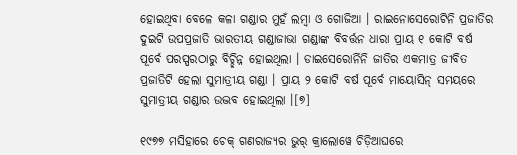ହୋଇଥିବା ବେଳେ କଳା ଗଣ୍ଡାର ମୁହଁ ଲମ୍ବା ଓ ଗୋଜିଆ । ରାଇନୋସେରୋଟିନି ପ୍ରଜାତିର ଦୁଇଟି ଉପପ୍ରଜାତି ଭାରତୀୟ ଗଣ୍ଡାଜାଭା ଗଣ୍ଡାଙ୍କ ବିବର୍ତ୍ତନ ଧାରା ପ୍ରାୟ ୧ କୋଟି ବର୍ଷ ପୂର୍ବେ ପରସ୍ପରଠାରୁ ବିଚ୍ଛିନ୍ନ ହୋଇଥିଲା । ଡାଇସେରୋର୍ନିନି ଜାତିର ଏକମାତ୍ର ଜୀବିତ ପ୍ରଜାତିଟି ହେଲା ସୁମାତ୍ରୀୟ ଗଣ୍ଡା । ପ୍ରାୟ ୨ କୋଟି ବର୍ଷ ପୂର୍ବେ ମାୟୋସିନ୍ ସମୟରେ ସୁମାତ୍ରୀୟ ଗଣ୍ଡାର ଉଦ୍ଭବ ହୋଇଥିଲା ।[୭]

୧୯୭୭ ମସିହାରେ ଚେକ୍ ଗଣରାଜ୍ୟର ଭୁର୍ କ୍ରାଲୋୱେ ଚିଡ଼ିଆଘରେ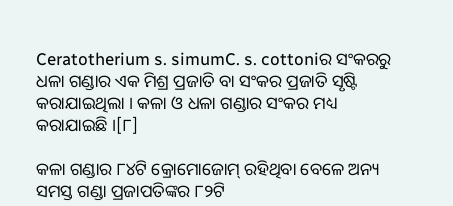Ceratotherium s. simumC. s. cottoniର ସଂକରରୁ ଧଳା ଗଣ୍ଡାର ଏକ ମିଶ୍ର ପ୍ରଜାତି ବା ସଂକର ପ୍ରଜାତି ସୃଷ୍ଟି କରାଯାଇଥିଲା । କଳା ଓ ଧଳା ଗଣ୍ଡାର ସଂକର ମଧ୍ୟ କରାଯାଇଛି ।[୮]

କଳା ଗଣ୍ଡାର ୮୪ଟି କ୍ରୋମୋଜୋମ୍ ରହିଥିବା ବେଳେ ଅନ୍ୟ ସମସ୍ତ ଗଣ୍ଡା ପ୍ରଜାପତିଙ୍କର ୮୨ଟି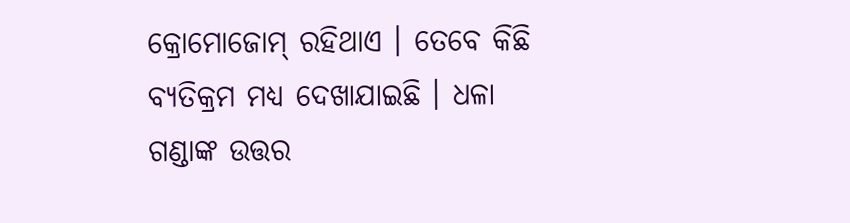କ୍ରୋମୋଜୋମ୍ ରହିଥାଏ । ତେବେ କିଛି ବ୍ୟତିକ୍ରମ ମଧ୍ୟ ଦେଖାଯାଇଛି । ଧଳା ଗଣ୍ଡାଙ୍କ ଉତ୍ତର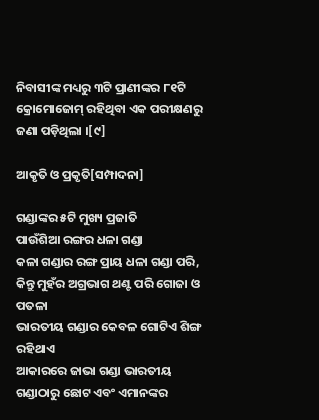ନିବାସୀଙ୍କ ମଧ୍ୟରୁ ୩ଟି ପ୍ରାଣୀଙ୍କର ୮୧ଟି କ୍ରୋମୋଜୋମ୍ ରହିଥିବା ଏକ ପରୀକ୍ଷଣରୁ ଜଣା ପଡ଼ିଥିଲା ।[୯]

ଆକୃତି ଓ ପ୍ରକୃତି[ସମ୍ପାଦନା]

ଗଣ୍ଡାଙ୍କର ୫ଟି ମୁଖ୍ୟ ପ୍ରଜାତି
ପାଉଁଶିଆ ରଙ୍ଗର ଧଳା ଗଣ୍ଡା
କଳା ଗଣ୍ଡାର ରଙ୍ଗ ପ୍ରାୟ ଧଳା ଗଣ୍ଡା ପରି, କିନ୍ତୁ ମୁହଁର ଅଗ୍ରଭାଗ ଥଣ୍ଟ ପରି ଗୋଜା ଓ ପତଳା
ଭାରତୀୟ ଗଣ୍ଡାର କେବଳ ଗୋଟିଏ ଶିଙ୍ଗ ରହିଥାଏ
ଆକାରରେ ଜାଭା ଗଣ୍ଡା ଭାରତୀୟ ଗଣ୍ଡାଠାରୁ ଛୋଟ ଏବଂ ଏମାନଙ୍କର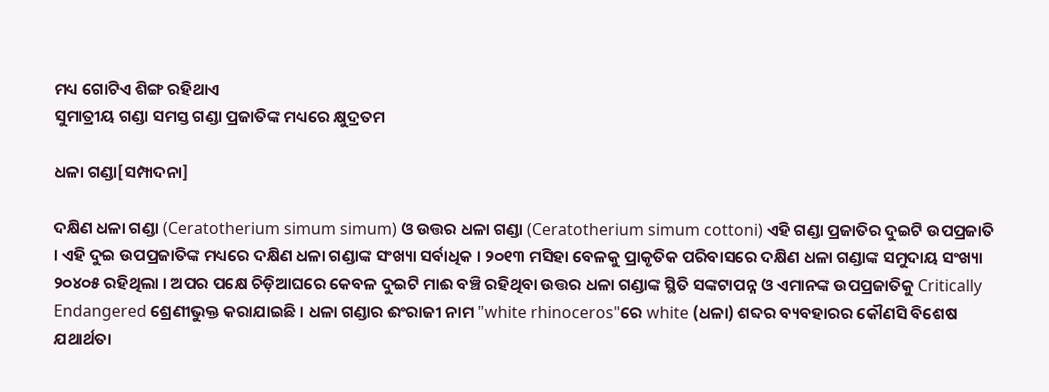ମଧ୍ୟ ଗୋଟିଏ ଶିଙ୍ଗ ରହିଥାଏ
ସୁମାତ୍ରୀୟ ଗଣ୍ଡା ସମସ୍ତ ଗଣ୍ଡା ପ୍ରଜାତିଙ୍କ ମଧ୍ୟରେ କ୍ଷୁଦ୍ରତମ

ଧଳା ଗଣ୍ଡା[ସମ୍ପାଦନା]

ଦକ୍ଷିଣ ଧଳା ଗଣ୍ଡା (Ceratotherium simum simum) ଓ ଉତ୍ତର ଧଳା ଗଣ୍ଡା (Ceratotherium simum cottoni) ଏହି ଗଣ୍ଡା ପ୍ରଜାତିର ଦୁଇଟି ଉପପ୍ରଜାତି । ଏହି ଦୁଇ ଉପପ୍ରଜାତିଙ୍କ ମଧ୍ୟରେ ଦକ୍ଷିଣ ଧଳା ଗଣ୍ଡାଙ୍କ ସଂଖ୍ୟା ସର୍ବାଧିକ । ୨୦୧୩ ମସିହା ବେଳକୁ ପ୍ରାକୃତିକ ପରିବାସରେ ଦକ୍ଷିଣ ଧଳା ଗଣ୍ଡାଙ୍କ ସମୁଦାୟ ସଂଖ୍ୟା ୨୦୪୦୫ ରହିଥିଲା । ଅପର ପକ୍ଷେ ଚିଡ଼ିଆଘରେ କେବଳ ଦୁଇଟି ମାଈ ବଞ୍ଚି ରହିଥିବା ଉତ୍ତର ଧଳା ଗଣ୍ଡାଙ୍କ ସ୍ଥିତି ସଙ୍କଟାପନ୍ନ ଓ ଏମାନଙ୍କ ଉପପ୍ରଜାତିକୁ Critically Endangered ଶ୍ରେଣୀଭୁକ୍ତ କରାଯାଇଛି । ଧଳା ଗଣ୍ଡାର ଈଂରାଜୀ ନାମ "white rhinoceros"ରେ white (ଧଳା) ଶବ୍ଦର ବ୍ୟବହାରର କୌଣସି ବିଶେଷ ଯଥାର୍ଥତା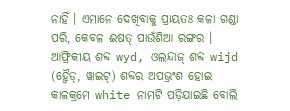ନାହିଁ । ଏମାନେ ଦେଖିବାକୁ ପ୍ରାୟତଃ କଳା ଗଣ୍ଡା ପରି, କେବଳ ଈଷତ୍ ପାଉଁଶିଆ ରଙ୍ଗର । ଆଫ୍ରିକୀୟ ଶବ୍ଦ wyd, ଓଲନ୍ଦାଜ୍ ଶବ୍ଦ wijd (ହ୍ୱୈଡ୍, ୱାଇଟ୍) ଶବ୍ଦର ଅପଭ୍ରଂଶ ହୋଇ କାଳକ୍ରମେ white ନାମଟି ପଡ଼ିଯାଇଛି ବୋଲି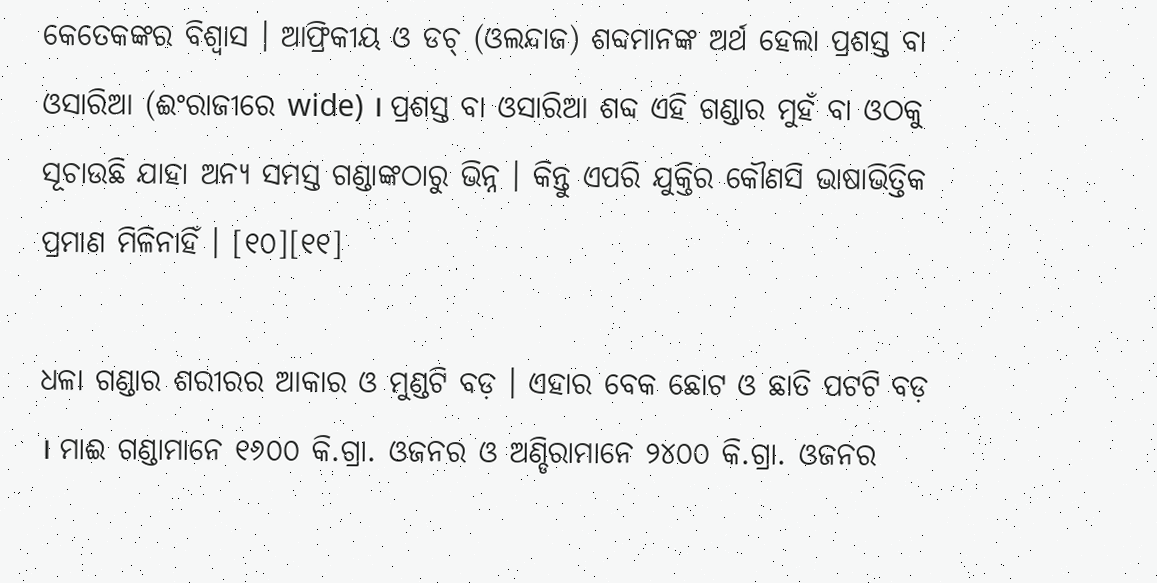କେତେକଙ୍କର ବିଶ୍ୱାସ । ଆଫ୍ରିକୀୟ ଓ ଡଚ୍ (ଓଲନ୍ଦାଜ) ଶବ୍ଦମାନଙ୍କ ଅର୍ଥ ହେଲା ପ୍ରଶସ୍ତ ବା ଓସାରିଆ (ଈଂରାଜୀରେ wide) । ପ୍ରଶସ୍ତ ବା ଓସାରିଆ ଶବ୍ଦ ଏହି ଗଣ୍ଡାର ମୁହଁ ବା ଓଠକୁ ସୂଚାଉଛି ଯାହା ଅନ୍ୟ ସମସ୍ତ ଗଣ୍ଡାଙ୍କଠାରୁ ଭିନ୍ନ । କିନ୍ତୁ ଏପରି ଯୁକ୍ତିର କୌଣସି ଭାଷାଭିତ୍ତିକ ପ୍ରମାଣ ମିଳିନାହିଁ । [୧୦][୧୧]

ଧଳା ଗଣ୍ଡାର ଶରୀରର ଆକାର ଓ ମୁଣ୍ଡଟି ବଡ଼ । ଏହାର ବେକ ଛୋଟ ଓ ଛାତି ପଟଟି ବଡ଼ । ମାଈ ଗଣ୍ଡାମାନେ ୧୬୦୦ କି.ଗ୍ରା. ଓଜନର ଓ ଅଣ୍ଡିରାମାନେ ୨୪୦୦ କି.ଗ୍ରା. ଓଜନର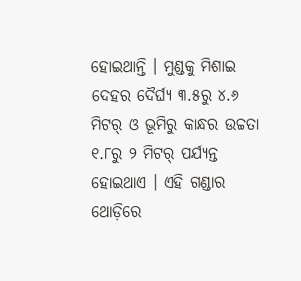ହୋଇଥାନ୍ତି । ମୁଣ୍ଡକୁ ମିଶାଇ ଦେହର ଦୈର୍ଘ୍ୟ ୩.୫ରୁ ୪.୬ ମିଟର୍ ଓ ଭୂମିରୁ କାନ୍ଧର ଉଚ୍ଚତା ୧.୮ରୁ ୨ ମିଟର୍ ପର୍ଯ୍ୟନ୍ତ ହୋଇଥାଏ । ଏହି ଗଣ୍ଡାର ଥୋଡ଼ିରେ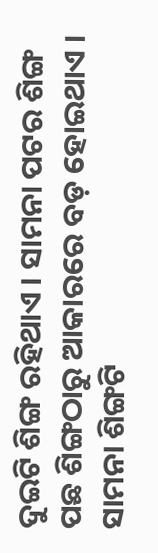ଦୁଇଟି ଶିଙ୍ଗ ରହିଥାଏ । ସାମନା ପଟର ଶିଙ୍ଗ ପଛ ଶିଙ୍ଗଠାରୁ ଆକାରରେ ବଡ଼ ହୋଇଥାଏ । ସାମନା ଶିଙ୍ଗଟି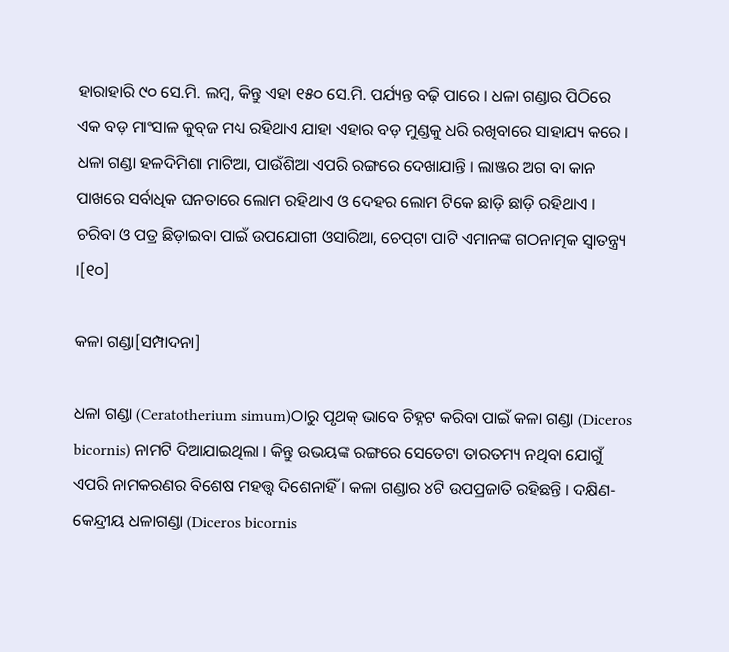ହାରାହାରି ୯୦ ସେ.ମି. ଲମ୍ବ, କିନ୍ତୁ ଏହା ୧୫୦ ସେ.ମି. ପର୍ଯ୍ୟନ୍ତ ବଢ଼ି ପାରେ । ଧଳା ଗଣ୍ଡାର ପିଠିରେ ଏକ ବଡ଼ ମାଂସାଳ କୁବ୍‍ଜ ମଧ୍ୟ ରହିଥାଏ ଯାହା ଏହାର ବଡ଼ ମୁଣ୍ଡକୁ ଧରି ରଖିବାରେ ସାହାଯ୍ୟ କରେ । ଧଳା ଗଣ୍ଡା ହଳଦିମିଶା ମାଟିଆ, ପାଉଁଶିଆ ଏପରି ରଙ୍ଗରେ ଦେଖାଯାନ୍ତି । ଲାଞ୍ଜର ଅଗ ବା କାନ ପାଖରେ ସର୍ବାଧିକ ଘନତାରେ ଲୋମ ରହିଥାଏ ଓ ଦେହର ଲୋମ ଟିକେ ଛାଡ଼ି ଛାଡ଼ି ରହିଥାଏ । ଚରିବା ଓ ପତ୍ର ଛିଡ଼ାଇବା ପାଇଁ ଉପଯୋଗୀ ଓସାରିଆ, ଚେପ୍‍ଟା ପାଟି ଏମାନଙ୍କ ଗଠନାତ୍ମକ ସ୍ୱାତନ୍ତ୍ର୍ୟ ।[୧୦]

କଳା ଗଣ୍ଡା[ସମ୍ପାଦନା]

ଧଳା ଗଣ୍ଡା (Ceratotherium simum)ଠାରୁ ପୃଥକ୍ ଭାବେ ଚିହ୍ନଟ କରିବା ପାଇଁ କଳା ଗଣ୍ଡା (Diceros bicornis) ନାମଟି ଦିଆଯାଇଥିଲା । କିନ୍ତୁ ଉଭୟଙ୍କ ରଙ୍ଗରେ ସେତେଟା ତାରତମ୍ୟ ନଥିବା ଯୋଗୁଁ ଏପରି ନାମକରଣର ବିଶେଷ ମହତ୍ତ୍ୱ ଦିଶେନାହିଁ । କଳା ଗଣ୍ଡାର ୪ଟି ଉପପ୍ରଜାତି ରହିଛନ୍ତି । ଦକ୍ଷିଣ-କେନ୍ଦ୍ରୀୟ ଧଳାଗଣ୍ଡା (Diceros bicornis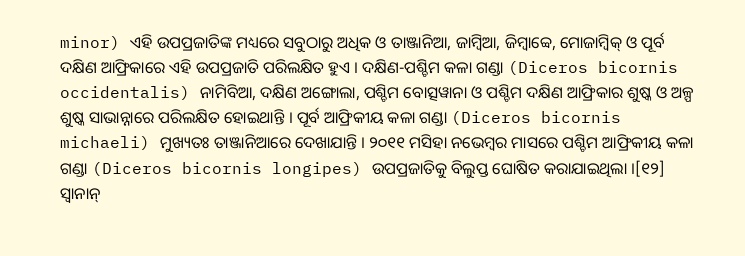minor) ଏହି ଉପପ୍ରଜାତିଙ୍କ ମଧ୍ୟରେ ସବୁଠାରୁ ଅଧିକ ଓ ତାଞ୍ଜାନିଆ, ଜାମ୍ବିଆ, ଜିମ୍ବାବ୍ୱେ, ମୋଜାମ୍ବିକ୍ ଓ ପୂର୍ବ ଦକ୍ଷିଣ ଆଫ୍ରିକାରେ ଏହି ଉପପ୍ରଜାତି ପରିଲକ୍ଷିତ ହୁଏ । ଦକ୍ଷିଣ-ପଶ୍ଚିମ କଳା ଗଣ୍ଡା (Diceros bicornis occidentalis) ନାମିବିଆ, ଦକ୍ଷିଣ ଅଙ୍ଗୋଲା, ପଶ୍ଚିମ ବୋତ୍ସୱାନା ଓ ପଶ୍ଚିମ ଦକ୍ଷିଣ ଆଫ୍ରିକାର ଶୁଷ୍କ ଓ ଅଳ୍ପ ଶୁଷ୍କ ସାଭାନ୍ନାରେ ପରିଲକ୍ଷିତ ହୋଇଥାନ୍ତି । ପୂର୍ବ ଆଫ୍ରିକୀୟ କଳା ଗଣ୍ଡା (Diceros bicornis michaeli) ମୁଖ୍ୟତଃ ତାଞ୍ଜାନିଆରେ ଦେଖାଯାନ୍ତି । ୨୦୧୧ ମସିହା ନଭେମ୍ବର ମାସରେ ପଶ୍ଚିମ ଆଫ୍ରିକୀୟ କଳା ଗଣ୍ଡା (Diceros bicornis longipes) ଉପପ୍ରଜାତିକୁ ବିଲୁପ୍ତ ଘୋଷିତ କରାଯାଇଥିଲା ।[୧୨] ସ୍ୱାନାନ୍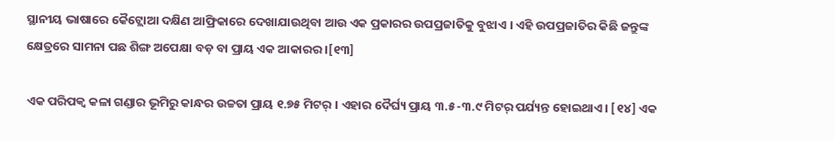ସ୍ଥାନୀୟ ଭାଷାରେ କୈଟ୍ଲୋଆ ଦକ୍ଷିଣ ଆଫ୍ରିକାରେ ଦେଖାଯାଉଥିବା ଆଉ ଏକ ପ୍ରକାରର ଉପପ୍ରଜାତିକୁ ବୁଝାଏ । ଏହି ଉପପ୍ରଜାତିର କିଛି ଜନ୍ତୁଙ୍କ କ୍ଷେତ୍ରରେ ସାମନା ପଛ ଶିଙ୍ଗ ଅପେକ୍ଷା ବଡ଼ ବା ପ୍ରାୟ ଏକ ଆକାରର ।[୧୩]

ଏକ ପରିପକ୍ୱ କଳା ଗଣ୍ଡାର ଭୂମିରୁ କାନ୍ଧର ଉଚ୍ଚତା ପ୍ରାୟ ୧.୭୫ ମିଟର୍ । ଏହାର ଦୈର୍ଘ୍ୟ ପ୍ରାୟ ୩.୫-୩.୯ ମିଟର୍ ପର୍ଯ୍ୟନ୍ତ ହୋଇଥାଏ । [୧୪] ଏକ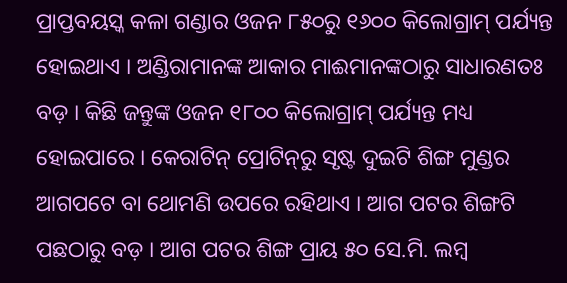ପ୍ରାପ୍ତବୟସ୍କ କଳା ଗଣ୍ଡାର ଓଜନ ୮୫୦ରୁ ୧୬୦୦ କିଲୋଗ୍ରାମ୍ ପର୍ଯ୍ୟନ୍ତ ହୋଇଥାଏ । ଅଣ୍ଡିରାମାନଙ୍କ ଆକାର ମାଈମାନଙ୍କଠାରୁ ସାଧାରଣତଃ ବଡ଼ । କିଛି ଜନ୍ତୁଙ୍କ ଓଜନ ୧୮୦୦ କିଲୋଗ୍ରାମ୍ ପର୍ଯ୍ୟନ୍ତ ମଧ୍ୟ ହୋଇପାରେ । କେରାଟିନ୍ ପ୍ରୋଟିନ୍‍ରୁ ସୃଷ୍ଟ ଦୁଇଟି ଶିଙ୍ଗ ମୁଣ୍ଡର ଆଗପଟେ ବା ଥୋମଣି ଉପରେ ରହିଥାଏ । ଆଗ ପଟର ଶିଙ୍ଗଟି ପଛଠାରୁ ବଡ଼ । ଆଗ ପଟର ଶିଙ୍ଗ ପ୍ରାୟ ୫୦ ସେ.ମି. ଲମ୍ବ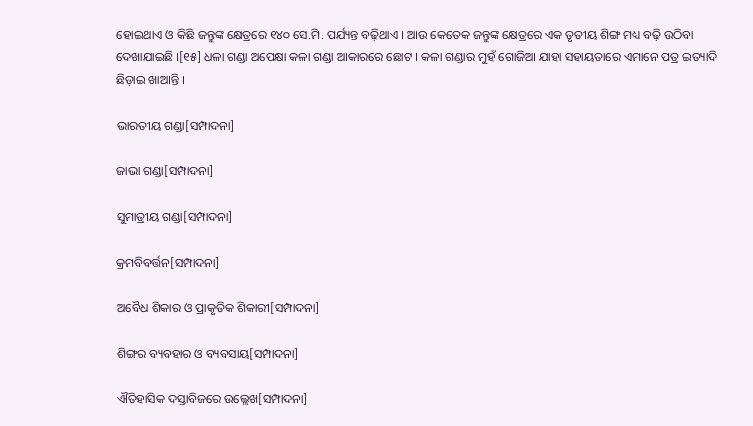ହୋଇଥାଏ ଓ କିଛି ଜନ୍ତୁଙ୍କ କ୍ଷେତ୍ରରେ ୧୪୦ ସେ.ମି. ପର୍ଯ୍ୟନ୍ତ ବଢ଼ିଥାଏ । ଆଉ କେତେକ ଜନ୍ତୁଙ୍କ କ୍ଷେତ୍ରରେ ଏକ ତୃତୀୟ ଶିଙ୍ଗ ମଧ୍ୟ ବଢ଼ି ଉଠିବା ଦେଖାଯାଇଛି ।[୧୫] ଧଳା ଗଣ୍ଡା ଅପେକ୍ଷା କଳା ଗଣ୍ଡା ଆକାରରେ ଛୋଟ । କଳା ଗଣ୍ଡାର ମୁହଁ ଗୋଜିଆ ଯାହା ସହାୟତାରେ ଏମାନେ ପତ୍ର ଇତ୍ୟାଦି ଛିଡ଼ାଇ ଖାଆନ୍ତି ।

ଭାରତୀୟ ଗଣ୍ଡା[ସମ୍ପାଦନା]

ଜାଭା ଗଣ୍ଡା[ସମ୍ପାଦନା]

ସୁମାତ୍ରୀୟ ଗଣ୍ଡା[ସମ୍ପାଦନା]

କ୍ରମବିବର୍ତ୍ତନ[ସମ୍ପାଦନା]

ଅବୈଧ ଶିକାର ଓ ପ୍ରାକୃତିକ ଶିକାରୀ[ସମ୍ପାଦନା]

ଶିଙ୍ଗର ବ୍ୟବହାର ଓ ବ୍ୟବସାୟ[ସମ୍ପାଦନା]

ଐତିହାସିକ ଦସ୍ତାବିଜରେ ଉଲ୍ଲେଖ[ସମ୍ପାଦନା]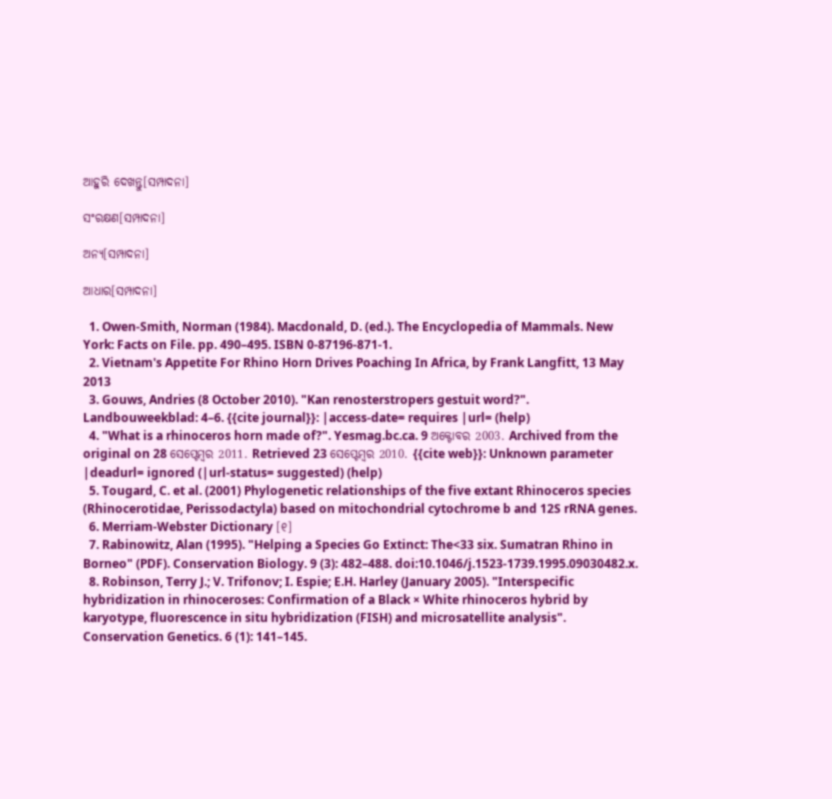ଆହୁରି ଦେଖନ୍ତୁ[ସମ୍ପାଦନା]

ସଂରକ୍ଷଣ[ସମ୍ପାଦନା]

ଅନ୍ୟ[ସମ୍ପାଦନା]

ଆଧାର[ସମ୍ପାଦନା]

  1. Owen-Smith, Norman (1984). Macdonald, D. (ed.). The Encyclopedia of Mammals. New York: Facts on File. pp. 490–495. ISBN 0-87196-871-1.
  2. Vietnam's Appetite For Rhino Horn Drives Poaching In Africa, by Frank Langfitt, 13 May 2013
  3. Gouws, Andries (8 October 2010). "Kan renosterstropers gestuit word?". Landbouweekblad: 4–6. {{cite journal}}: |access-date= requires |url= (help)
  4. "What is a rhinoceros horn made of?". Yesmag.bc.ca. 9 ଅକ୍ଟୋବର 2003. Archived from the original on 28 ସେପ୍ଟେମ୍ବର 2011. Retrieved 23 ସେପ୍ଟେମ୍ବର 2010. {{cite web}}: Unknown parameter |deadurl= ignored (|url-status= suggested) (help)
  5. Tougard, C. et al. (2001) Phylogenetic relationships of the five extant Rhinoceros species (Rhinocerotidae, Perissodactyla) based on mitochondrial cytochrome b and 12S rRNA genes.
  6. Merriam-Webster Dictionary [୧]
  7. Rabinowitz, Alan (1995). "Helping a Species Go Extinct: The<33 six. Sumatran Rhino in Borneo" (PDF). Conservation Biology. 9 (3): 482–488. doi:10.1046/j.1523-1739.1995.09030482.x.
  8. Robinson, Terry J.; V. Trifonov; I. Espie; E.H. Harley (January 2005). "Interspecific hybridization in rhinoceroses: Confirmation of a Black × White rhinoceros hybrid by karyotype, fluorescence in situ hybridization (FISH) and microsatellite analysis". Conservation Genetics. 6 (1): 141–145.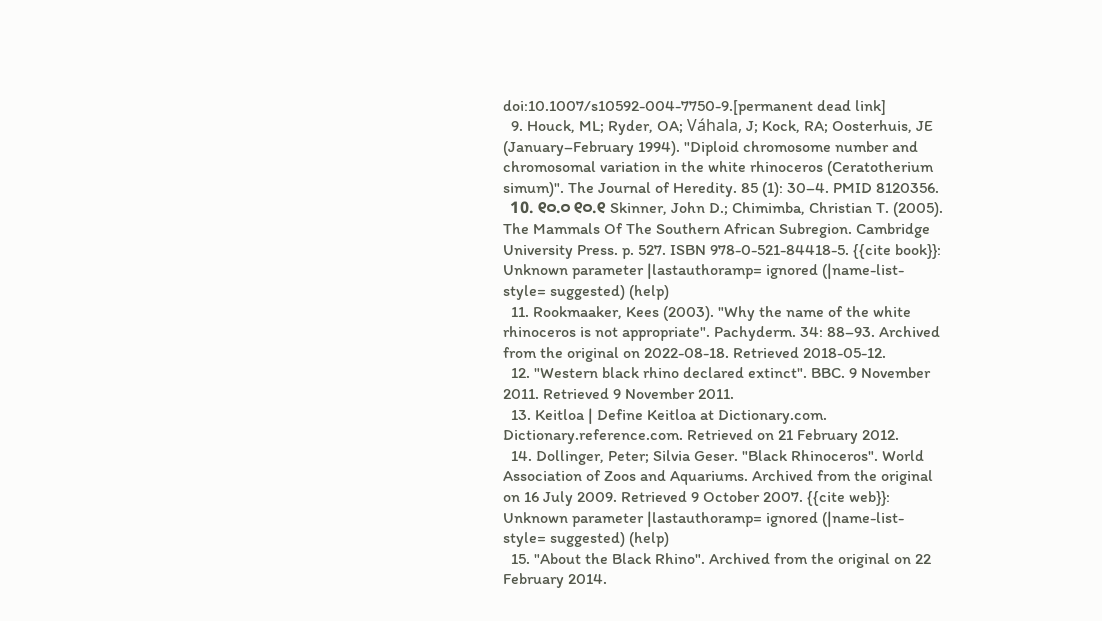doi:10.1007/s10592-004-7750-9.[permanent dead link]
  9. Houck, ML; Ryder, OA; Váhala, J; Kock, RA; Oosterhuis, JE (January–February 1994). "Diploid chromosome number and chromosomal variation in the white rhinoceros (Ceratotherium simum)". The Journal of Heredity. 85 (1): 30–4. PMID 8120356.
  10. ୧୦.୦ ୧୦.୧ Skinner, John D.; Chimimba, Christian T. (2005). The Mammals Of The Southern African Subregion. Cambridge University Press. p. 527. ISBN 978-0-521-84418-5. {{cite book}}: Unknown parameter |lastauthoramp= ignored (|name-list-style= suggested) (help)
  11. Rookmaaker, Kees (2003). "Why the name of the white rhinoceros is not appropriate". Pachyderm. 34: 88–93. Archived from the original on 2022-08-18. Retrieved 2018-05-12.
  12. "Western black rhino declared extinct". BBC. 9 November 2011. Retrieved 9 November 2011.
  13. Keitloa | Define Keitloa at Dictionary.com. Dictionary.reference.com. Retrieved on 21 February 2012.
  14. Dollinger, Peter; Silvia Geser. "Black Rhinoceros". World Association of Zoos and Aquariums. Archived from the original on 16 July 2009. Retrieved 9 October 2007. {{cite web}}: Unknown parameter |lastauthoramp= ignored (|name-list-style= suggested) (help)
  15. "About the Black Rhino". Archived from the original on 22 February 2014.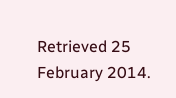Retrieved 25 February 2014.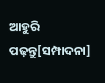ଆହୁରି ପଢ଼ନ୍ତୁ[ସମ୍ପାଦନା]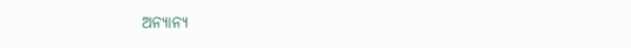ଅନ୍ୟାନ୍ୟ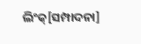ଲିଂକ୍[ସମ୍ପାଦନା]